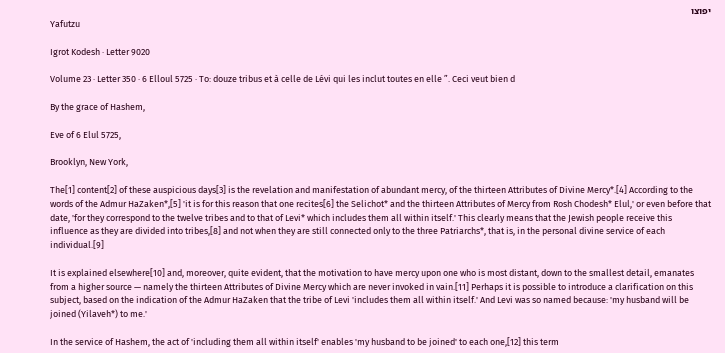יפוצו
Yafutzu

Igrot Kodesh · Letter 9020

Volume 23 · Letter 350 · 6 Elloul 5725 · To: douze tribus et à celle de Lévi qui les inclut toutes en elle ”. Ceci veut bien d

By the grace of Hashem,

Eve of 6 Elul 5725,

Brooklyn, New York,

The[1] content[2] of these auspicious days[3] is the revelation and manifestation of abundant mercy, of the thirteen Attributes of Divine Mercy*.[4] According to the words of the Admur HaZaken*,[5] 'it is for this reason that one recites[6] the Selichot* and the thirteen Attributes of Mercy from Rosh Chodesh* Elul,' or even before that date, 'for they correspond to the twelve tribes and to that of Levi* which includes them all within itself.' This clearly means that the Jewish people receive this influence as they are divided into tribes,[8] and not when they are still connected only to the three Patriarchs*, that is, in the personal divine service of each individual.[9]

It is explained elsewhere[10] and, moreover, quite evident, that the motivation to have mercy upon one who is most distant, down to the smallest detail, emanates from a higher source — namely the thirteen Attributes of Divine Mercy which are never invoked in vain.[11] Perhaps it is possible to introduce a clarification on this subject, based on the indication of the Admur HaZaken that the tribe of Levi 'includes them all within itself.' And Levi was so named because: 'my husband will be joined (Yilaveh*) to me.'

In the service of Hashem, the act of 'including them all within itself' enables 'my husband to be joined' to each one,[12] this term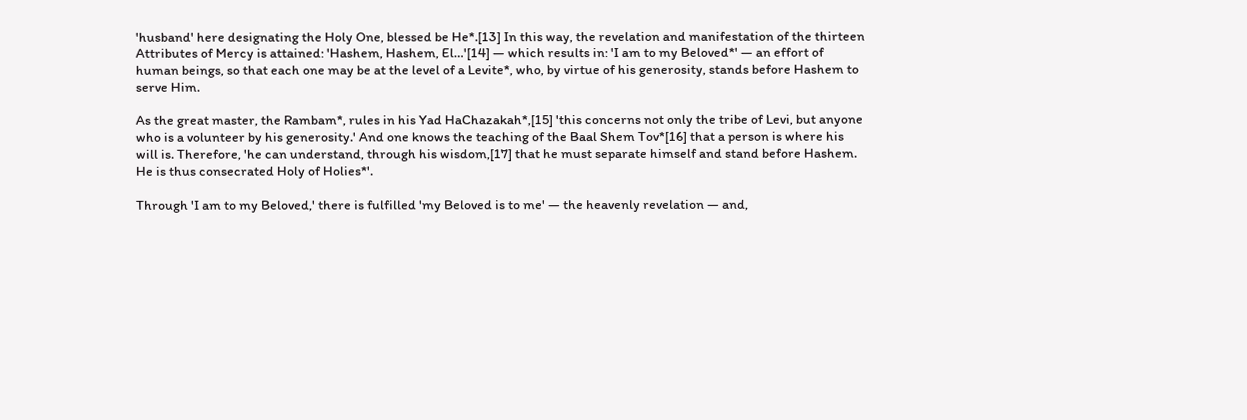'husband' here designating the Holy One, blessed be He*.[13] In this way, the revelation and manifestation of the thirteen Attributes of Mercy is attained: 'Hashem, Hashem, El…'[14] — which results in: 'I am to my Beloved*' — an effort of human beings, so that each one may be at the level of a Levite*, who, by virtue of his generosity, stands before Hashem to serve Him.

As the great master, the Rambam*, rules in his Yad HaChazakah*,[15] 'this concerns not only the tribe of Levi, but anyone who is a volunteer by his generosity.' And one knows the teaching of the Baal Shem Tov*[16] that a person is where his will is. Therefore, 'he can understand, through his wisdom,[17] that he must separate himself and stand before Hashem. He is thus consecrated Holy of Holies*'.

Through 'I am to my Beloved,' there is fulfilled 'my Beloved is to me' — the heavenly revelation — and,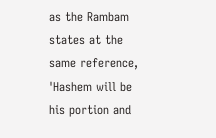as the Rambam states at the same reference, 'Hashem will be his portion and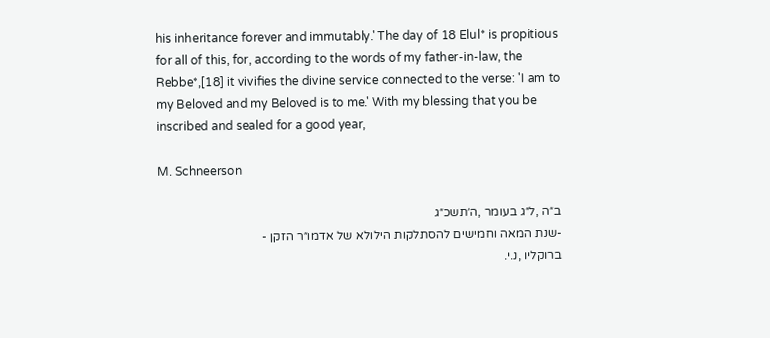his inheritance forever and immutably.' The day of 18 Elul* is propitious for all of this, for, according to the words of my father-in-law, the Rebbe*,[18] it vivifies the divine service connected to the verse: 'I am to my Beloved and my Beloved is to me.' With my blessing that you be inscribed and sealed for a good year,

M. Schneerson

ב״ה ,ל״ג בעומר ,ה׳תשכ״ג
-שנת המאה וחמישים להסתלקות הילולא של אדמו״ר הזקן -
ברוקליו ,נ.י.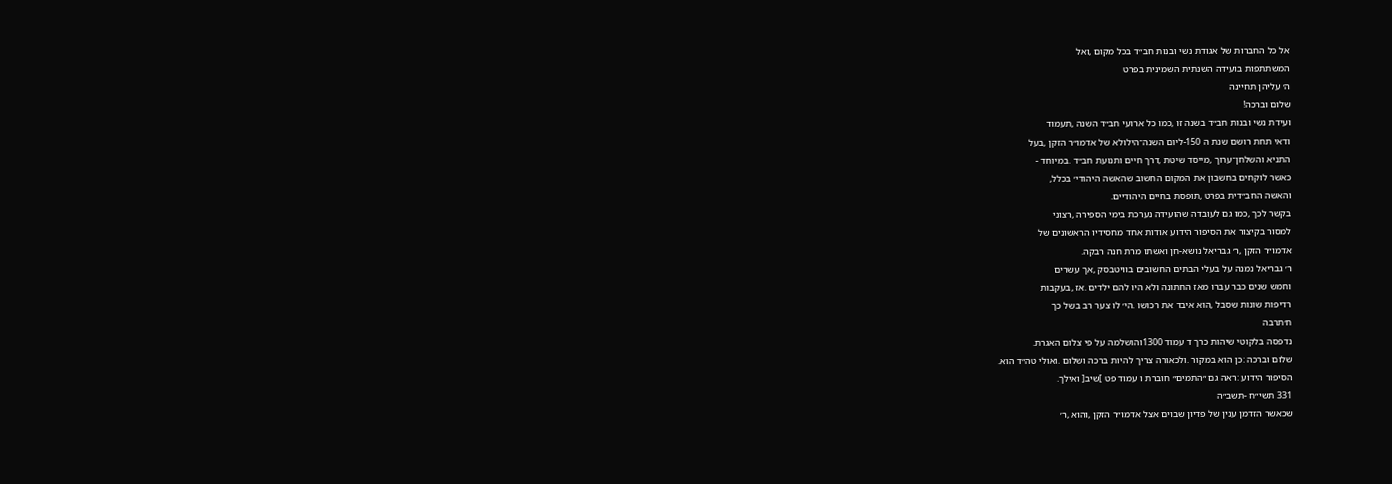אל כל החברות של אגודת נשי ובנות חב״ד בכל מקום ,ואל
המשתתפות בועידה השנתית השמינית בפרט
ה׳ עליהן תחיינה
שלום וברכה!
ועידת נשי ובנות חב״ד בשנה זו ,כמו כל ארועי חב״ד השנה ,תעמוד
ודאי תחת רושם שנת ה 150-ליום השנה־הילולא של אדמו״ר הזקן ,בעל
התניא והשלחן־ערוך ,מייסד שיטת ,דרך חיים ותנועת חב״ד .במיוחד -
כאשר לוקחים בחשבון את המקום החשוב שהאשה היהודי׳ בכלל,
והאשה החב״דית בפרט ,תופסת בחיים היהודיים.
בקשר לכך ,כמו גם לעובדה שהועידה נערכת בימי הספירה ,רצוני
למסור בקיצור את הסיפור הידוע אודות אחד מחסידיו הראשונים של
אדמו״ר הזקן ,ר׳ גבריאל נושא-חן ואשתו מרת חנה רבקה.
ר׳ גבריאל נמנה על בעלי הבתים החשובים בוויטבסק ,אך עשרים
וחמש שנים כבר עברו מאז החתונה ולא היו להם ילדים .אז ,בעקבות
רדיפות שונות שסבל ,הוא איבד את רכושו .הי׳ לו צער רב בשל כך
ח׳תרבה
נדפסה בלקוטי שיהות כרך ד עמוד 1300והושלמה על פי צלום האגרת.
שלום וברכה :כן הוא במקור .ולכאורה צריך להיות ברכה ושלום .ואולי טה״ד הוא.
הסיפור הידוע :ראה גם ״התמים״ חוברת ו עמוד פט ]שיב[ ואילך.
331 תשי״ח -תשב״ה
שכאשר הזדמן ענין של פדיון שבוים אצל אדמו״ר הזקן ,והוא ,ר׳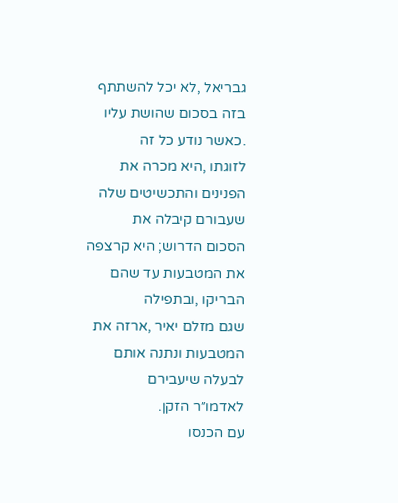גבריאל ,לא יכל להשתתף בזה בסכום שהושת עליו .כאשר נודע כל זה
לזוגתו ,היא מכרה את הפנינים והתכשיטים שלה שעבורם קיבלה את
הסכום הדרוש; היא קרצפה את המטבעות עד שהם הבריקו ,ובתפילה
שגם מזלם יאיר ,ארזה את המטבעות ונתנה אותם לבעלה שיעבירם
לאדמו״ר הזקן.
עם הכנסו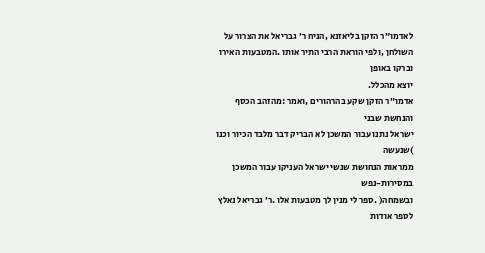לאדמו״ר הזקן בליאזנא ,הניח ר׳ גבריאל את הצרור על
השולחן ,ולפי הוראת הרבי התיר אותו .המטבעות האירו וברקו באופן
יוצא מהכלל.
אדמו״ר הזקן שקע בהרהורים ,ואמר :מהזהב הכסף והנחשת שבני
ישראל נתנו עבור המשכן לא הבריק דבר מלבד הכיור וכנו )שנעשה
ממראות הנחושת שנשי ישראל העניקו עבור המשכן במסירות-נפש
ובשמחה( .ספר לי מנין לך מטבעות אלו .ר׳ גבריאל נאלץ לספר אודות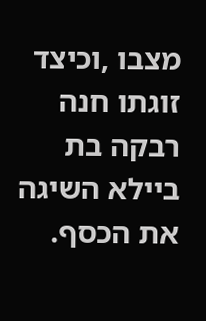מצבו ,וכיצד זוגתו חנה רבקה בת ביילא השיגה את הכסף.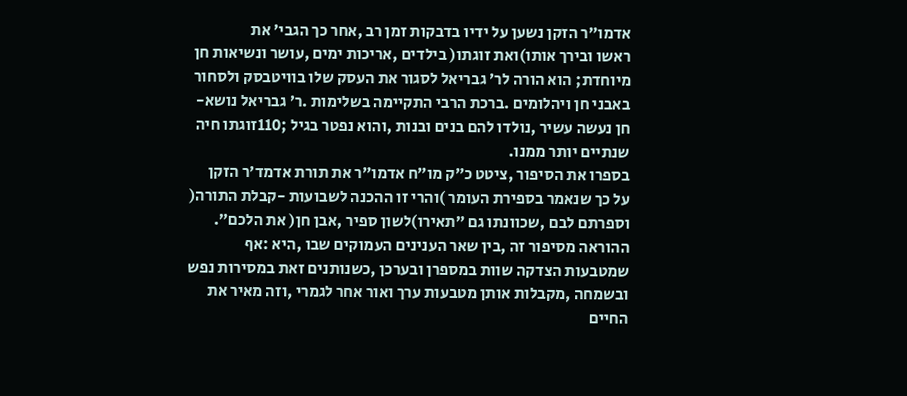אדמו״ר הזקן נשען על ידיו בדבקות זמן רב ,אחר כך הגבי׳ את
ראשו ובירך אותו)ואת זוגתו( בילדים ,אריכות ימים ,עושר ונשיאות חן
מיוחדת; הוא הורה לר׳ גבריאל לסגור את העסק שלו בוויטבסק ולסחור
באבני חן ויהלומים .ברכת הרבי התקיימה בשלימות .ר׳ גבריאל נושא-
חן נעשה עשיר ,נולדו להם בנים ובנות ,והוא נפטר בגיל ;110זוגתו חיה
שנתיים יותר ממנו.
בספרו את הסיפור ,ציטט כ״ק מו״ח אדמו״ר את תורת אדמד׳ר הזקן
על כך שנאמר בספירת העומר )והרי זו ההכנה לשבועות -קבלת התורה(
וספרתם לבם ,שכוונתו גם ״תאירו)לשון ספיר ,אבן חן( את הלכם״.
ההוראה מסיפור זה ,בין שאר הענינים העמוקים שבו ,היא :אף
שמטבעות הצדקה שוות במספרן ובערכן ,כשנותנים זאת במסירות נפש
ובשמחה ,מקבלות אותן מטבעות ערך ואור אחר לגמרי ,וזה מאיר את
החיים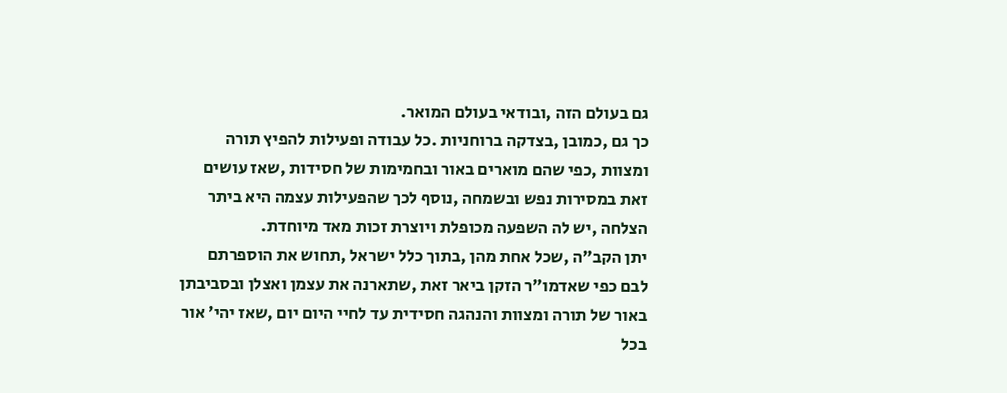גם בעולם הזה ,ובודאי בעולם המואר.
כך גם ,כמובן ,בצדקה ברוחניות .כל עבודה ופעילות להפיץ תורה
ומצוות ,כפי שהם מוארים באור ובחמימות של חסידות ,שאז עושים
זאת במסירות נפש ובשמחה ,נוסף לכך שהפעילות עצמה היא ביתר
הצלחה ,יש לה השפעה מכופלת ויוצרת זכות מאד מיוחדת.
יתן הקב״ה ,שכל אחת מהן ,בתוך כלל ישראל ,תחוש את הוספרתם
לבם כפי שאדמו״ר הזקן ביאר זאת ,שתארנה את עצמן ואצלן ובסביבתן
באור של תורה ומצוות והנהגה חסידית עד לחיי היום יום ,שאז יהי׳ אור
בכל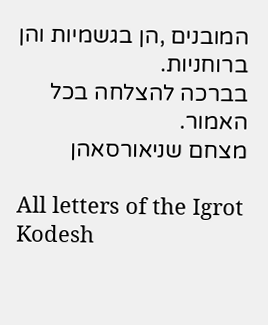המובנים ,הן בגשמיות והן ברוחניות.
בברכה להצלחה בכל האמור.
מצחם שניאורסאהן

All letters of the Igrot Kodesh